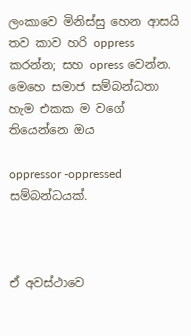ලංකාවෙ මිනිස්සු හෙන ආසයි තව කාව හරි oppress කරන්න; සහ opress වෙන්න. මෙහෙ සමාජ සම්බන්ධතා හැම එකක ම වගේ තියෙන්නෙ ඔය

oppressor -oppressed සම්බන්ධයක්.



ඒ අවස්ථාවෙ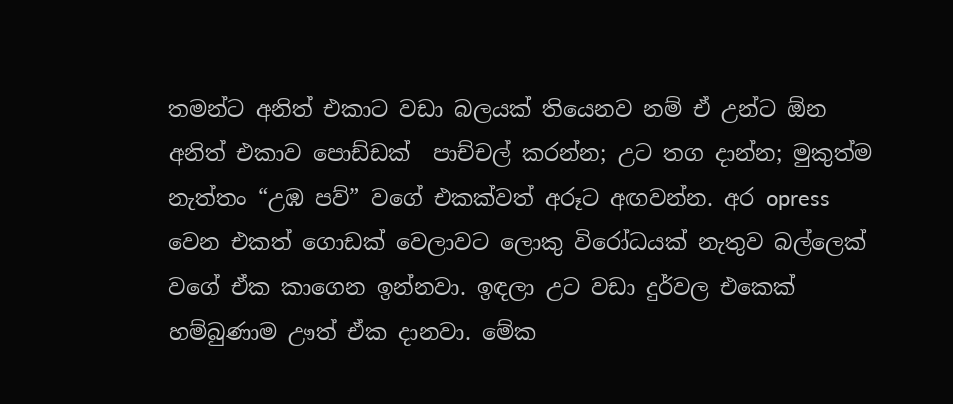තමන්ට අනිත් එකාට වඩා බලයක් තියෙනව නම් ඒ උන්ට ඕන අනිත් එකාව පොඩ්ඩක්  පාච්චල් කරන්න; උට තග දාන්න; මුකුත්ම නැත්තං “උඹ පව්” වගේ එකක්වත් අරූට අඟවන්න. අර opress වෙන එකත් ගොඩක් වෙලාවට ලොකු විරෝධයක් නැතුව බල්ලෙක් වගේ ඒක කාගෙන ඉන්නවා. ඉඳලා උට වඩා දුර්වල එකෙක් හම්බුණාම ඌත් ඒක දානවා. මේක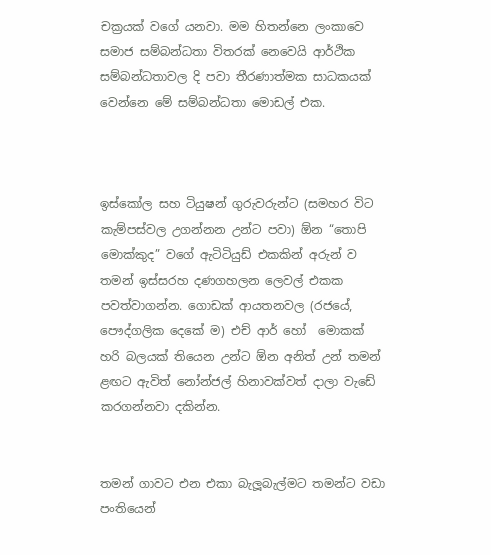චක්‍රයක් වගේ යනවා. මම හිතන්නෙ ලංකාවෙ සමාජ සම්බන්ධතා විතරක් නෙවෙයි ආර්ථික සම්බන්ධතාවල දි පවා තීරණාත්මක සාධකයක් වෙන්නෙ මේ සම්බන්ධතා මොඩල් එක.



ඉස්කෝල සහ ටියුෂන් ගුරුවරුන්ට (සමහර විට කැම්පස්වල උගන්නන උන්ට පවා) ඕන “තොපි මොක්කුද” වගේ ඇටිටියුඩ් එකකින් අරුන් ව තමන් ඉස්සරහ දණගහලන ලෙවල් එකක පවත්වාගන්න. ගොඩක් ආයතනවල (රජයේ, පෞද්ගලික දෙකේ ම) එච් ආර් හෝ ‍ මොකක් හරි බලයක් තියෙන උන්ට ඕන අනිත් උන් තමන් ළඟට ඇවිත් ‍නෝන්ජල් හිනාවක්වත් දාලා වැඩේ කරගන්නවා දකින්න.


තමන් ගාවට එන එකා බැලූබැල්මට තමන්ට වඩා පංතියෙන්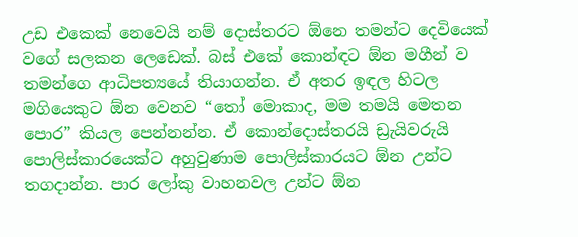උඩ එකෙක් නෙවෙයි නම් දොස්තරට ඕනෙ තමන්ට දෙවියෙක් වගේ සලකන ලෙඩෙක්. බස් එකේ කොන්ඳට ඕන මගීන් ව තමන්ගෙ ආධිපත්‍යයේ තියාගන්න. ඒ අතර ඉඳල හිටල මගියෙකුට ඕන වෙනව “තෝ මොකාද, මම තමයි මෙතන පොර” කියල පෙන්නන්න. ඒ කොන්දොස්තරයි ඩ්‍රැයිවරුයි පොලිස්කාරයෙක්ට අහුවුණාම පොලිස්කාරයට ඕන උන්ට තගදාන්න. පාර ලෝකු වාහනවල උන්ට ඕන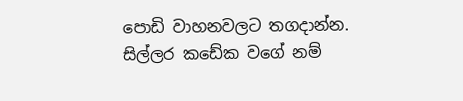පොඩි වාහනවලට තගදාන්න. සිල්ලර කඩේක වගේ නම්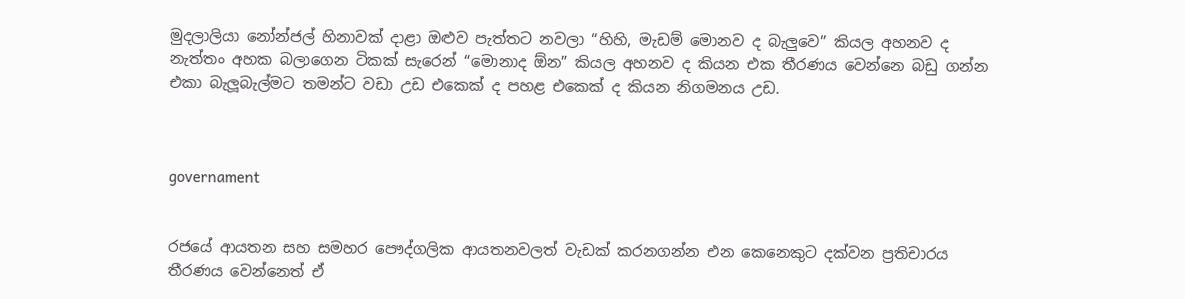මුදලාලියා නෝන්ජල් හිනාවක් දාළා ඔළුව පැත්තට නවලා “හිහි, මැඩම් මොනව ද බැලුවෙ” කියල අහනව ද නැත්තං අහක බලාගෙන ටිකක් සැරෙන් “මොනාද ඕන” කියල අහනව ද කියන එක තීරණය වෙන්නෙ බඩු ගන්න එකා බැලූබැල්මට තමන්ට වඩා උඩ එකෙක් ද පහළ එකෙක් ද කියන නිගමනය උඩ.



governament


රජයේ ආයතන සහ සමහර පෞද්ගලික ආයතනවලත් වැඩක් කරනගන්න එන කෙනෙකුට දක්වන ප්‍රතිචාරය තීරණය වෙන්නෙත් ඒ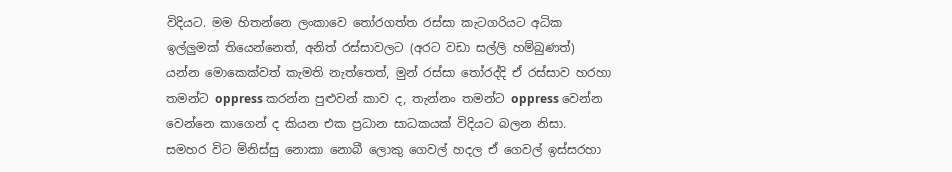විදියට. මම හිතන්නෙ ලංකාවෙ තෝරගත්ත රස්සා කැටගරියට අධික ඉල්ලුමක් තියෙන්නෙත්, අනිත් රස්සාවලට (අරට වඩා සල්ලි හම්බුණත්) යන්න මොකෙක්වත් කැමති නැත්තෙත්, මුන් රස්සා තෝරද්දි ඒ රස්සාව හරහා තමන්ට oppress කරන්න පුළුවන් කාව ද, තැන්නං තමන්ට oppress වෙන්න වෙන්නෙ කාගෙන් ද කියන එක ප්‍රධාන සාධකයක් විදියට බලන නිසා. සමහර විට මිනිස්සු නොකා නොබී ලොකු ගෙවල් හදල ඒ ගෙවල් ඉස්සරහා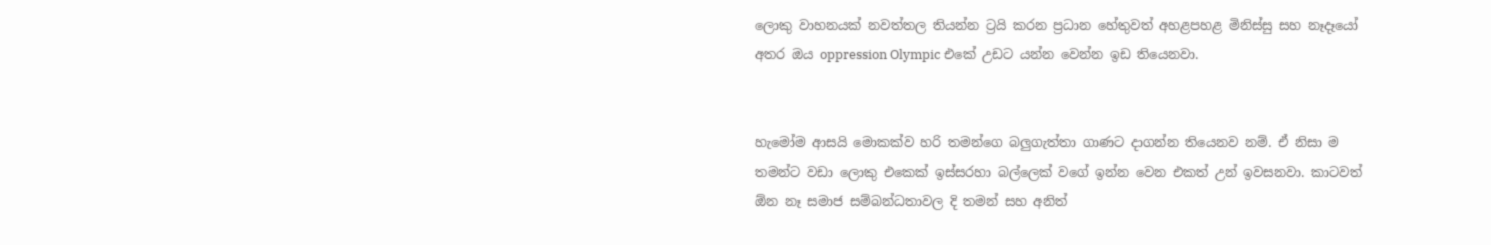ලොකු වාහනයක් නවත්තල තියන්න ට්‍රයි කරන ප්‍රධාන හේතුවත් අහළපහළ මිනිස්සු සහ නෑ‍දෑයෝ අතර ඔය oppression Olympic එකේ උඩට යන්න වෙන්න ඉඩ තියෙනවා.


හැමෝම ආසයි මොකක්ව හරි තමන්ගෙ බලුගැත්තා ගාණට දාගන්න තියෙනව නම්. ඒ නිසා ම තමන්ට වඩා ලොකු එකෙක් ඉස්සරහා බල්ලෙක් වගේ ඉන්න වෙන එකත් උන් ඉවසනවා. කාටවත් ඕන නෑ සමාජ සම්බන්ධතාවල දි තමන් සහ අනිත්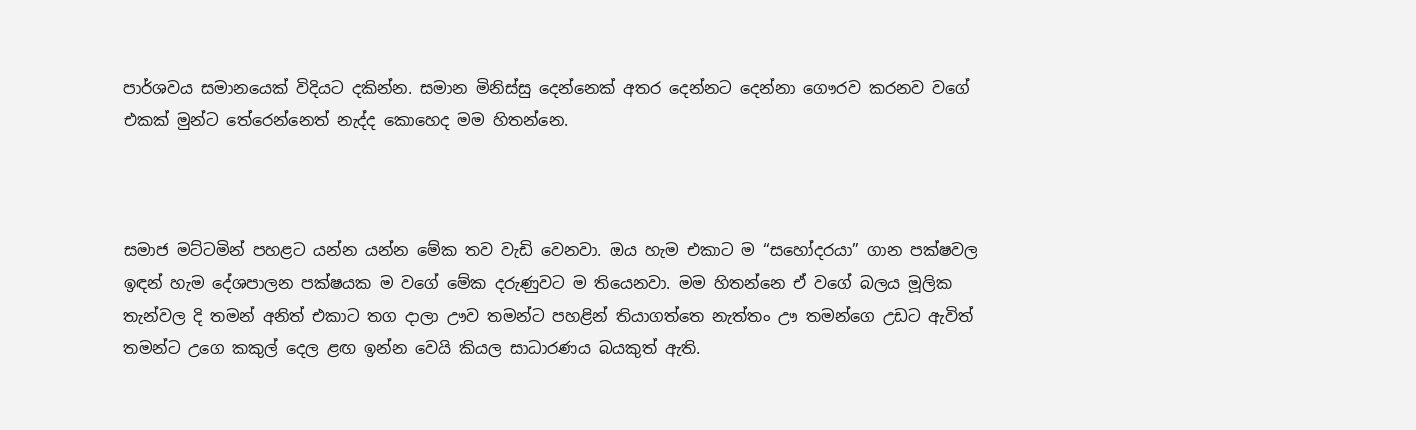පාර්ශවය සමානයෙක් විදියට දකින්න. සමාන මිනිස්සු දෙන්නෙක් අතර දෙන්නට දෙන්නා ගෞරව කරනව වගේ එකක් මුන්ට තේරෙන්නෙත් නැද්ද කොහෙද මම හිතන්නෙ.



සමාජ මට්ටමින් පහළට යන්න යන්න මේක තව වැඩි වෙනවා. ඔය හැම එකාට ම “සහෝදරයා” ගාන පක්ෂවල ඉඳන් හැම දේශපාලන පක්ෂයක ම වගේ මේක දරුණුවට ම තියෙනවා. මම හිතන්නෙ ඒ වගේ බලය මූලික තැන්වල දි තමන් අනිත් එකාට තග දාලා ඌව තමන්ට පහළින් තියාගත්තෙ නැත්තං ඌ තමන්ගෙ උඩට ඇවිත් තමන්ට උගෙ කකුල් දෙල ළඟ ඉන්න වෙයි කියල සාධාරණය බයකුත් ඇති.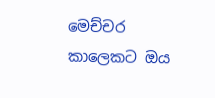මෙච්චර කාලෙකට ඔය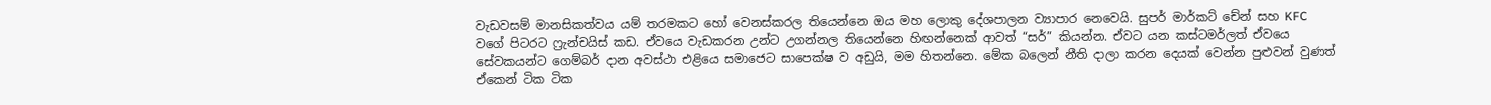වැඩවසම් මානසිකත්වය යම් තරමකට හෝ වෙනස්කරල තියෙන්නෙ ඔය මහ ලොකු දේශපාලන ව්‍යාපාර නෙවෙයි. සුපර් මාර්කට් චේන් සහ KFC වගේ පිටරට ෆ්‍රැන්චයිස් කඩ. ඒවයෙ වැඩකරන උන්ට උගන්නල තියෙන්නෙ හිඟන්නෙක් ආවත් “සර්” කියන්න. ඒවට යන කස්ටමර්ලත් ඒවයෙ සේවකයන්ට ගෙම්බර් දාන අවස්ථා එළියෙ සමා‍ජෙට සාපෙක්ෂ ව අඩුයි, මම හිතන්නෙ. මේක බලෙන් නීති දාලා කරන දෙයක් වෙන්න පුළුවන් වුණත් ඒකෙන් ටික ටික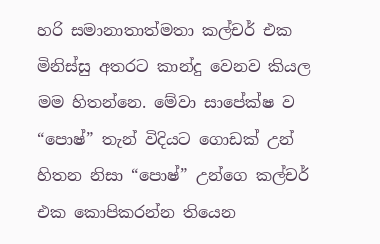හරි සමානාතාත්මතා කල්චර් එක මිනිස්සු අතරට කාන්දු වෙනව කියල මම හිතන්නෙ. මේවා සාපේක්ෂ ව “පොෂ්” තැන් විදියට ගොඩක් ‍උන් හිතන නිසා “පොෂ්” උන්ගෙ කල්චර් එක කොපිකරන්න තියෙන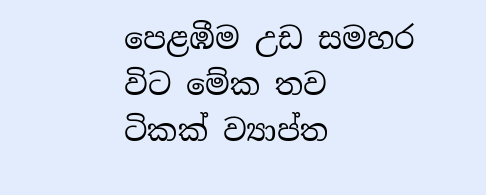පෙළඹීම උඩ සමහර විට මේක තව ටිකක් ව්‍යාප්ත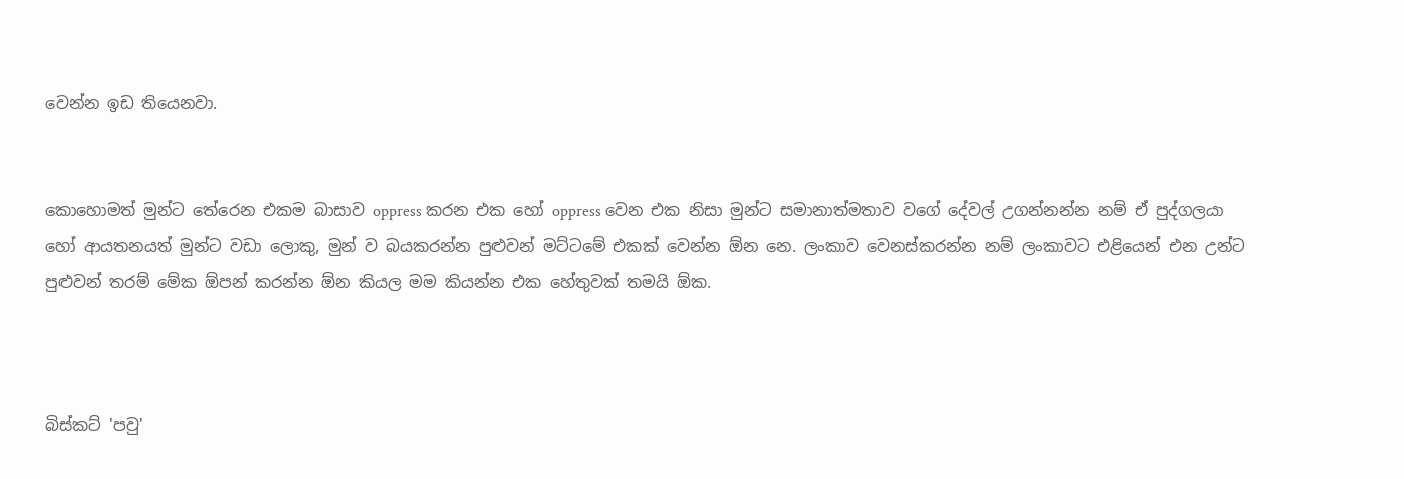වෙන්න ඉඩ තියෙනවා.


කොහොමත් මුන්ට තේරෙන එකම බාසාව oppress කරන එක හෝ oppress වෙන එක නිසා මුන්ට සමානාත්මතාව වගේ දේවල් උගන්නන්න නම් ඒ පුද්ගලයා හෝ ආයතනයත් මුන්ට වඩා ලොකු, මුන් ව බයකරන්න පුළුවන් මට්ටමේ එකක් වෙන්න ඕන නෙ. ලංකාව වෙනස්කරන්න නම් ලංකාවට එළියෙන් එන උන්ට පුළුවන් තරම් මේක ඕපන් කරන්න ඕන කියල මම කියන්න එක හේතුවක් තමයි ඕක.



බිස්කට් 'පවු'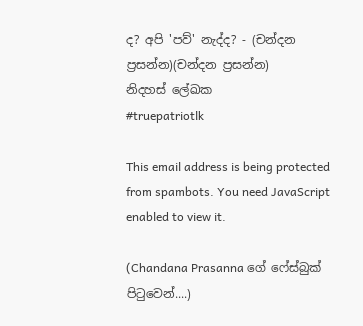ද? අපි 'පව්' නැද්ද? - (චන්දන ප්‍රසන්න)(චන්දන ප්‍රසන්න)
නිදහස් ලේඛක
#truepatriotlk

This email address is being protected from spambots. You need JavaScript enabled to view it.

(Chandana Prasanna ගේ ෆේස්බුක් පිටුවෙන්....)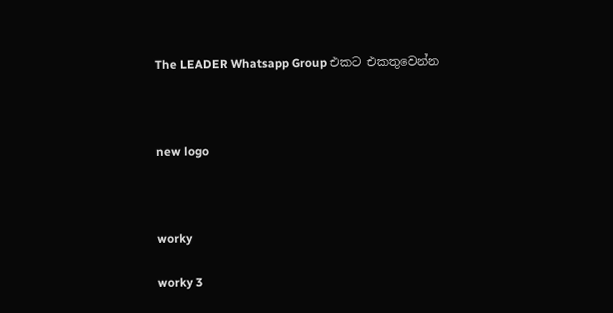The LEADER Whatsapp Group එකට එකතුවෙන්න



new logo



worky

worky 3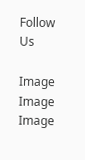Follow Us

Image
Image
Image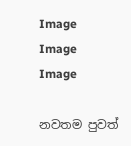Image
Image
Image

නවතම පුවත්